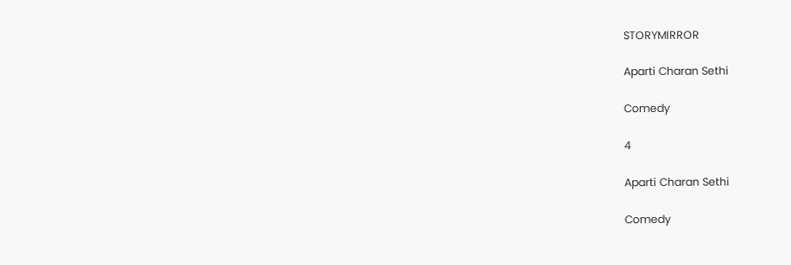STORYMIRROR

Aparti Charan Sethi

Comedy

4

Aparti Charan Sethi

Comedy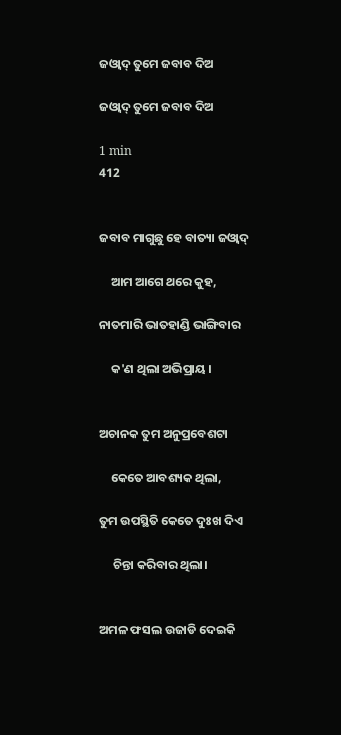ଜ‌ଓ୍ଵାଦ୍ ତୁମେ ଜ‌ବାବ ଦିଅ

ଜ‌ଓ୍ଵାଦ୍ ତୁମେ ଜ‌ବାବ ଦିଅ

1 min
412


ଜ‌ବାବ ମାଗୁଛୁ ହେ ବାତ୍ୟା ଜ‌ଓ୍ଵାଦ୍

    ଆମ ଆଗେ ଥରେ କୁହ,

ନାତମାରି ଭାତହାଣ୍ଡି ଭାଙ୍ଗିବାର

    କ'ଣ ଥିଲା ଅଭିପ୍ରାୟ ।


ଅଚାନକ ତୁମ ଅନୁପ୍ରବେଶଟା

    କେତେ ଆବଶ୍ୟକ ଥିଲା,

ତୁମ ଉପସ୍ଥିତି କେତେ ଦୁଃଖ ଦିଏ

     ଚିନ୍ତା କରିବାର ଥିଲା।


ଅମଳ ଫସଲ ଉଜାଡି ଦେଇକି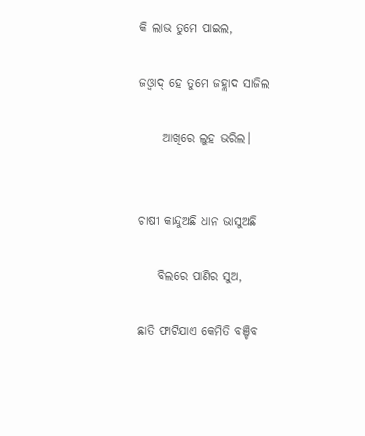କି ଲାଭ ତୁମେ ପାଇଲ,

ଜ‌ଓ୍ଵାଦ୍ ହେ ତୁମେ ଜହ୍ଲାଦ ସାଜିଲ

     ଆଖିରେ ଲୁହ ଭରିଲ।


ଚାଷୀ କାନ୍ଦୁଅଛି ଧାନ ଭାସୁଅଛି

    ବିଲରେ ପାଣିର ସୁଅ,

ଛାତି ଫାଟିଯାଏ କେମିତି ବଞ୍ଚିବ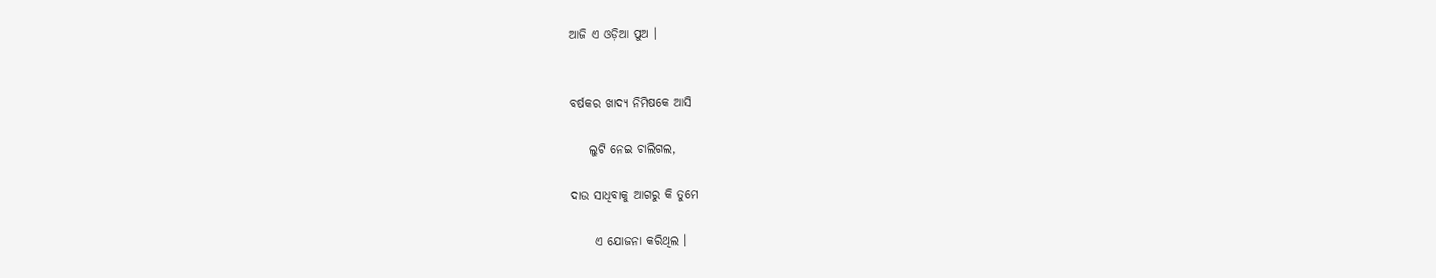ଆଜି ଏ ଓଡ଼ିଆ ପୁଅ ।


ବର୍ଷକର ଖାଦ୍ୟ ନିମିଷକେ ଆସି

    ଲୁଟି ନେଇ ଚାଲିଗଲ,

ଦାଉ ସାଧିବାକୁ ଆଗରୁ କି ତୁମେ

     ଏ ଯୋଜନା କରିଥିଲ ।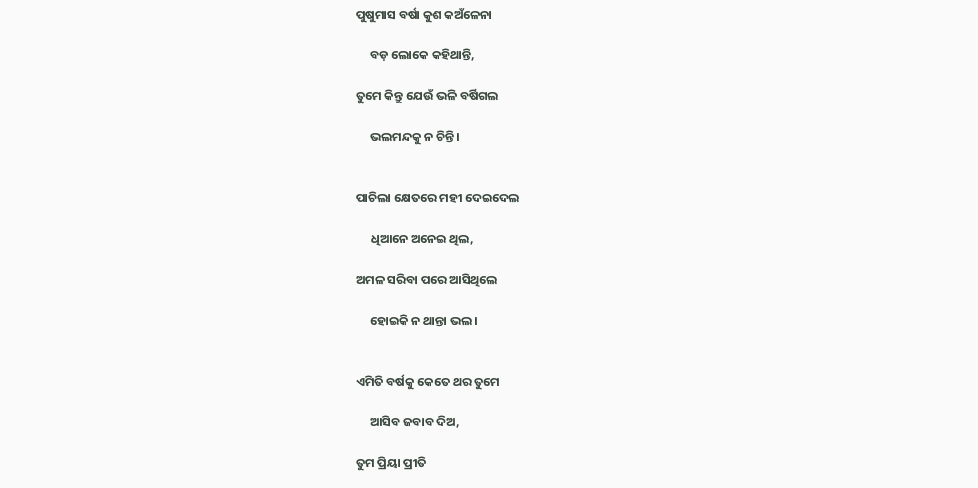ପୁଷୁମାସ ବର୍ଷା କୁଶ କ‌ଅଁଳେନା

     ବଡ଼ ଲୋକେ କହିଥାନ୍ତି,

ତୁମେ କିନ୍ତୁ ଯେଉଁ ଭଳି ବର୍ଷିଗଲ

     ଭଲମନ୍ଦକୁ ନ ଚିନ୍ତି।


ପାଚିଲା କ୍ଷେତରେ ମହୀ ଦେଇଦେଲ

     ଧିଆନେ ଅନେଇ ଥିଲ,

ଅମଳ ସରିବା ପରେ ଆସିଥିଲେ

     ହୋଇକି ନ ଥାନ୍ତା ଭଲ ।


ଏମିତି ବର୍ଷକୁ କେତେ ଥର ତୁମେ

     ଆସିବ ଜବାବ ଦିଅ,

ତୁମ ପ୍ରିୟା ପ୍ରୀତି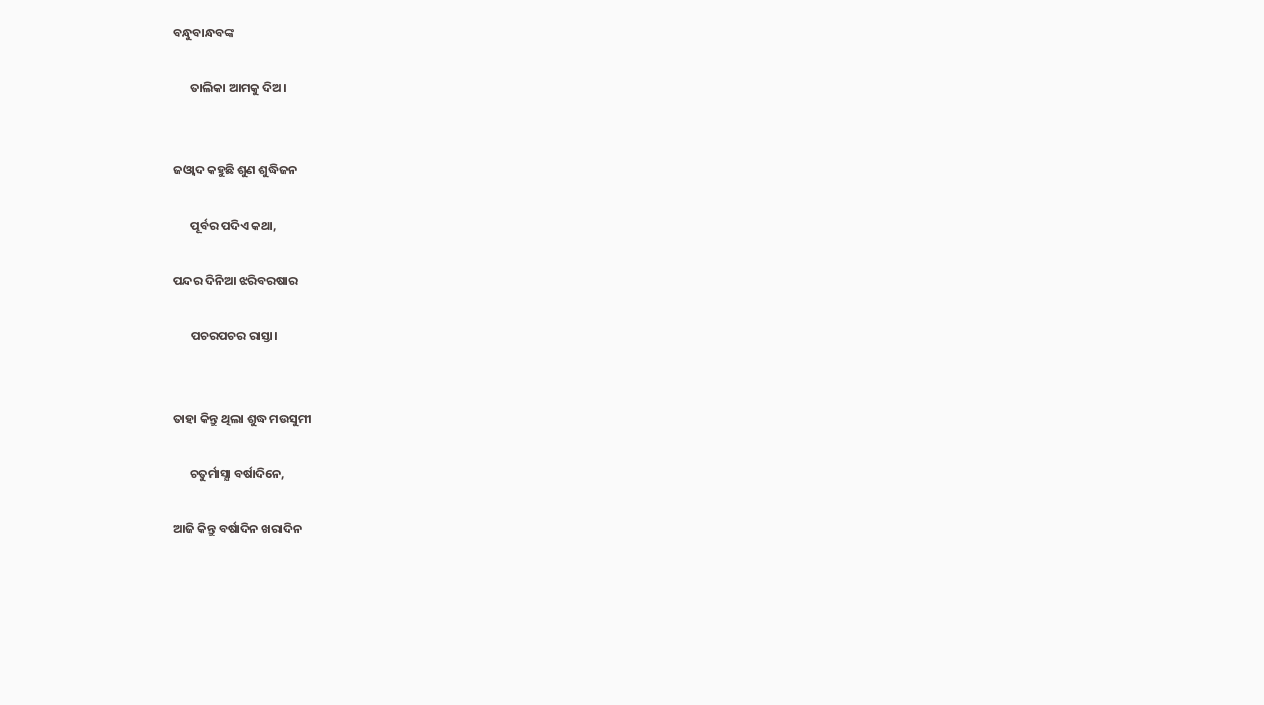ବନ୍ଧୁବାନ୍ଧବଙ୍କ

      ତାଲିକା ଆମକୁ ଦିଅ।


ଜ‌ଓ୍ଵାଦ କହୁଛି ଶୁଣ ଶୁଦ୍ଧିଜନ

      ପୂର୍ବର ପଦିଏ କଥା,

ପନ୍ଦର ଦିନିଆ ଝରିବରଷାର

      ପଚରପଚର ରାସ୍ତା।


ତାହା କିନ୍ତୁ ଥିଲା ଶୁଦ୍ଧ ମ‌ଉସୁମୀ

      ଚତୁର୍ମାସ୍ଯା ବର୍ଷାଦିନେ,

ଆଜି କିନ୍ତୁ ବର୍ଷାଦିନ ଖରାଦିନ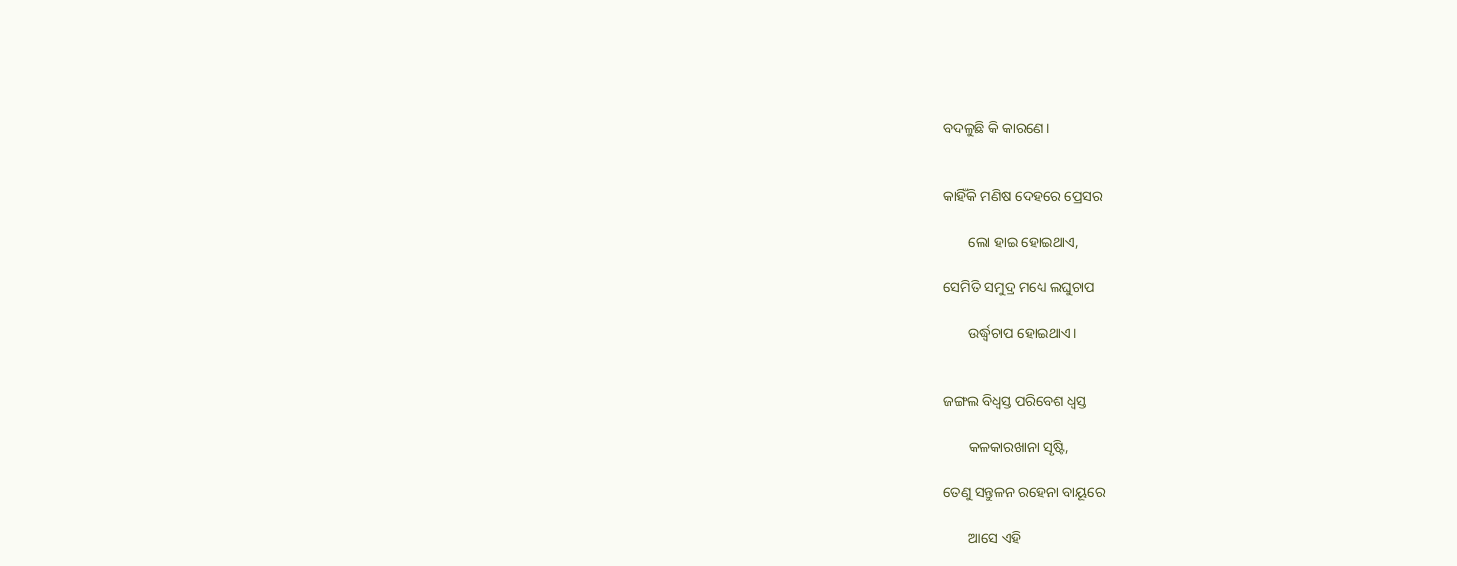ବଦଳୁଛି କି କାରଣେ।


କାହିଁକି ମଣିଷ ଦେହରେ ପ୍ରେସର

       ଲୋ ହାଇ ହୋଇଥାଏ,

ସେମିତି ସମୁଦ୍ର ମଧ୍ୟେ ଲଘୁଚାପ

       ଉର୍ଦ୍ଧ୍ଵଚାପ ହୋଇଥାଏ।


ଜଙ୍ଗଲ ବିଧ୍ବସ୍ତ ପରିବେଶ ଧ୍ଵସ୍ତ

       କଳକାରଖାନା ସୃଷ୍ଟି,

ତେଣୁ ସନ୍ତୁଳନ ରହେନା ବାୟୂରେ

       ଆସେ ଏହି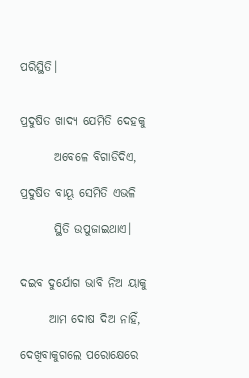ପରିସ୍ଥିତି।


ପ୍ରଦୁଷିତ ଖାଦ୍ୟ ଯେମିତି ଦେହକୁ

       ଅବେଳେ ବିଗାଡିଦିଏ,

ପ୍ରଦୁଷିତ ବାୟୂ ସେମିତି ଏଭଳି

       ସ୍ଥିତି ଉପୁଜାଇଥାଏ।


ଦ‌ଇବ ଦୁର୍ଯୋଗ ଭାବି ନିଅ ୟାକୁ

      ଆମ ଦୋଷ ଦିଅ ନାହିଁ,

ଦେଖିବାକୁଗଲେ ପରୋକ୍ଷେରେ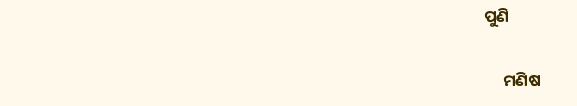ପୁଣି

     ମଣିଷ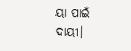ୟା ପାଇଁ ଦାୟୀ।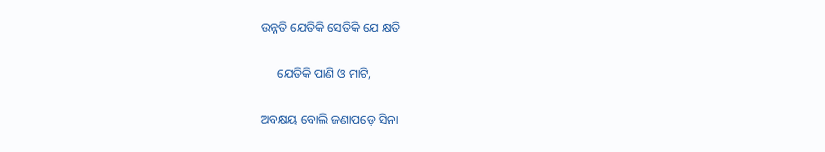ଉନ୍ନତି ଯେତିକି ସେତିକି ଯେ କ୍ଷତି

     ଯେତିକି ପାଣି ଓ ମାଟି,

ଅବକ୍ଷୟ ବୋଲି ଜଣାପଡ଼େ ସିନା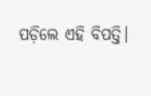ପଡ଼ିଲେ ଏହି ବିପତ୍ତି।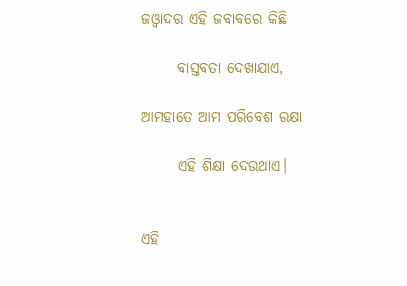ଜ‌ଓ୍ଵାଦର ଏହି ଜବାବରେ କିଛି

      ବାସ୍ତବତା ଦେଖାଯାଏ,

ଆମହାତେ ଆମ ପରିବେଶ ରକ୍ଷା

      ଏହି ଶିକ୍ଷା ଦେଉଥାଏ।


ଏହି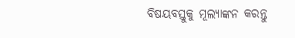ବିଷୟବସ୍ତୁକୁ ମୂଲ୍ୟାଙ୍କନ କରନ୍ତୁ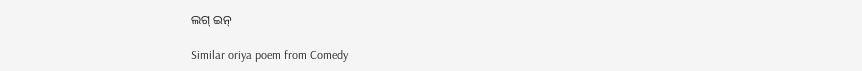ଲଗ୍ ଇନ୍

Similar oriya poem from Comedy